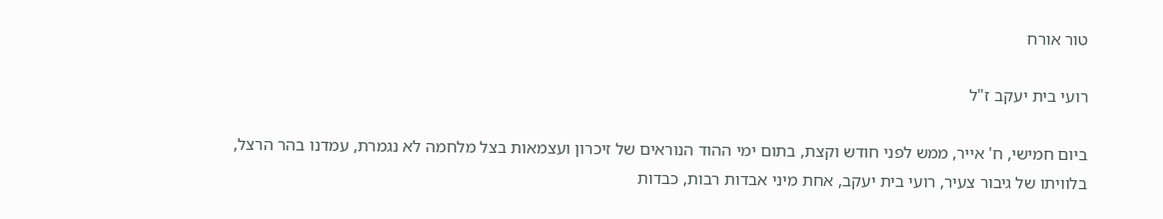טור אורח

רועי בית יעקב ז"ל

ביום חמישי, ח' אייר, ממש לפני חודש וקצת, בתום ימי ההוד הנוראים של זיכרון ועצמאות בצל מלחמה לא נגמרת, עמדנו בהר הרצל, בלוויתו של גיבור צעיר, רועי בית יעקב, אחת מיני אבדות רבות, כבדות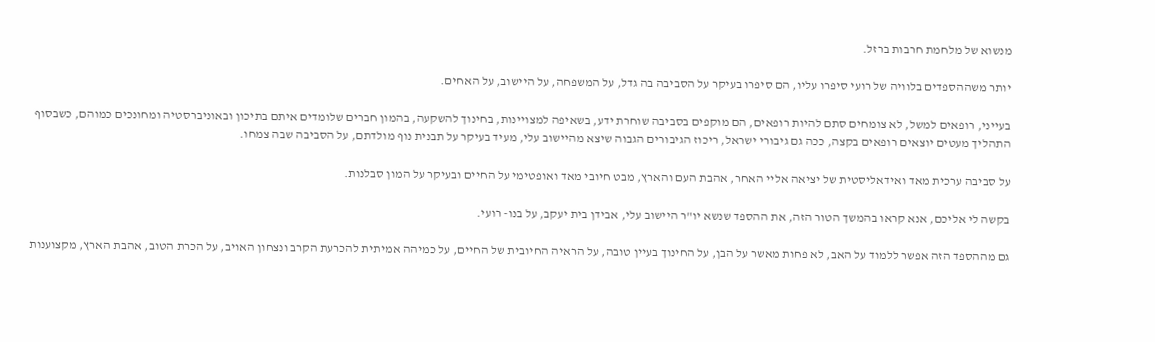מנשוא של מלחמת חרבות ברזל.

יותר משההספדים בלוויה של רועי סיפרו עליו, הם סיפרו בעיקר על הסביבה בה גדל, על המשפחה, על היישוב, על האחים.

בעייני, רופאים למשל, לא צומחים סתם להיות רופאים, הם מוקפים בסביבה שוחרת ידע, בשאיפה למצויינות, בחינוך להשקעה, בהמון חברים שלומדים איתם בתיכון ובאוניברסטיה ומחונכים כמוהם, כשבסוף התהליך מעטים יוצאים רופאים בקצה, ככה גם גיבורי ישראל, ריכוז הגיבורים הגבוה שיצא מהיישוב עלי, מעיד בעיקר על תבנית נוף מולדתם, על הסביבה שבה צמחו.

על סביבה ערכית מאד ואידאליסטית של יציאה אליי האחר, אהבת העם והארץ, מבט חיובי מאד ואופטימי על החיים ובעיקר על המון סבלנות.

בקשה לי אליכם, אנא קראו בהמשך הטור הזה, את ההספד שנשא יו"ר היישוב עלי, אבידן בית יעקב, על בנו- רועי.

גם מההספד הזה אפשר ללמוד על האב, לא פחות מאשר על הבן, על החינוך בעיין טובה, על הראיה החיובית של החיים, על כמיהה אמיתית להכרעת הקרב ונצחון האויב, על הכרת הטוב, אהבת הארץ, מקצוענות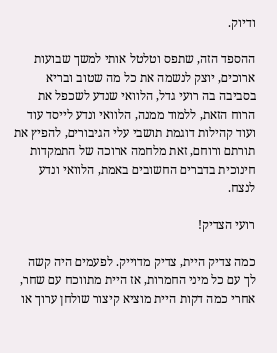ודיוק.

ההספד הזה, שתפס וטלטל אותי למשך שבועות ארוכים, יוצק לנשמה את כל מה שטוב ובריא בסביבה בה רועי גדל, הלוואי שנדע לשכפל את הרוח הזאת, ללמוד ממנה, הלוואי ונדע לייסד עוד ועוד קהילות דוגמת תושבי עלי הגיבורים, להפיץ את תורתם ורוחם, זאת מלחמה ארוכה של התמקדות חינוכית בדברים החשובים באמת, הלוואי ונדע לנצח.

רועי הצדיק!

כמה צדיק היית, צדיק מדוייק. לפעמים היה קשה לך עם כל מיני החמרות, אז היית מתווכח עם שחר, אחרי כמה דקות היית מוציא קיצור שולחן ערוך או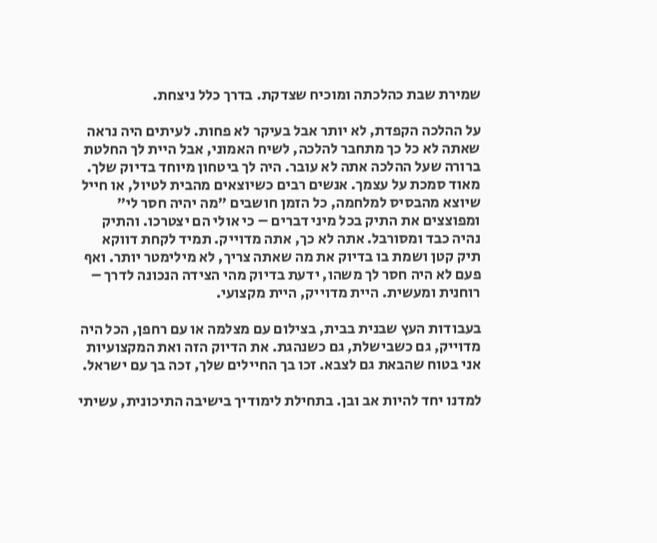שמירת שבת כהלכתה ומוכיח שצדקת. בדרך כלל ניצחת.

על ההלכה הקפדת, לא יותר אבל בעיקר לא פחות. לעיתים היה נראה שאתה לא כל כך מתחבר להלכה, לשיח האמוני, אבל היית לך החלטת ברורה שעל ההלכה אתה לא עובר. היה לך ביטחון מיוחד בדיוק שלך. מאוד סמכת על עצמך. אנשים רבים כשיוצאים מהבית לטיול, או חייל שיוצא מהבסיס למלחמה, כל הזמן חושבים "מה יהיה חסר לי" ומפוצצים את התיק בכל מיני דברים – כי אולי הם יצטרכו. והתיק נהיה כבד ומסורבל. אתה לא כך, אתה מדוייק. תמיד לקחת דווקא תיק קטן ושמת בו בדיוק את מה שאתה צריך, לא מילימטר יותר. ואף פעם לא היה חסר לך משהו, ידעת בדיוק מהי הצידה הנכונה לדרך – רוחנית ומעשית. היית מדוייק, היית מקצועי.

בעבודות העץ שבנית בבית, בצילום עם מצלמה או עם רחפן, הכל היה מדוייק, גם כשבישלת, גם כשנהגת. את הדיוק הזה ואת המקצועיות אני בטוח שהבאת גם לצבא. זכו בך החיילים שלך, זכה בך עם ישראל.

למדנו יחד להיות אב ובן. בתחילת לימודיך בישיבה התיכונית, עשיתי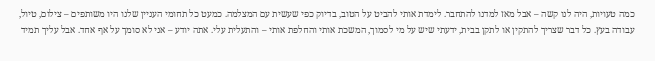כמה טעויות, היה לנו קשה – אבל מאז למדנו להתחבר. לימדת אותי להביט על הטוב, בדיוק כפי שעשית עם המצלמה. כמעט כל תחומי העניין שלנו היו משותפים – צילום, טיול, עבודה בעץ. כל דבר שצריך להתקין או לתקן בבית, ידעתי שיש על מי לסמוך, המשכת אותי והחלפת אותי – והתעלית עלי. אתה יודע – אני לא סומך על אף אחד. אבל עליך תמיד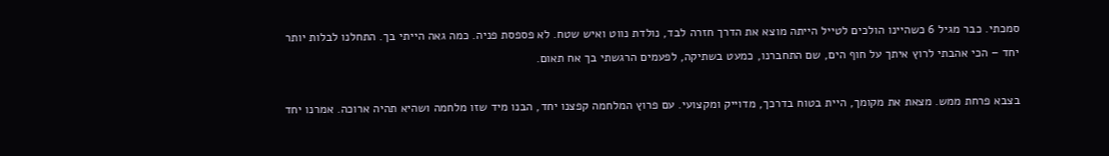סמכתי. כבר מגיל 6 כשהיינו הולכים לטייל הייתה מוצא את הדרך חזרה לבד, נולדת נווט ואיש שטח. לא פספסת פניה. כמה גאה הייתי בך. התחלנו לבלות יותר יחד – הכי אהבתי לרוץ איתך על חוף הים, שם התחברנו, כמעט בשתיקה, לפעמים הרגשתי בך אח תאום.

בצבא פרחת ממש. מצאת את מקומך, היית בטוח בדרכך, מדוייק ומקצועי. עם פרוץ המלחמה קפצנו יחד, הבנו מיד שזו מלחמה ושהיא תהיה ארוכה. אמרנו יחד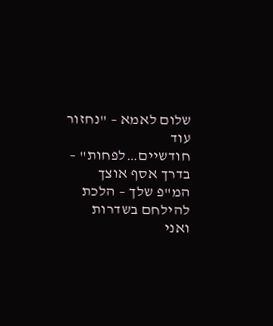שלום לאמא – "נחזור עוד חודשיים…לפחות" – בדרך אסף אוצך המ"פ שלך – הלכת להילחם בשדרות ואני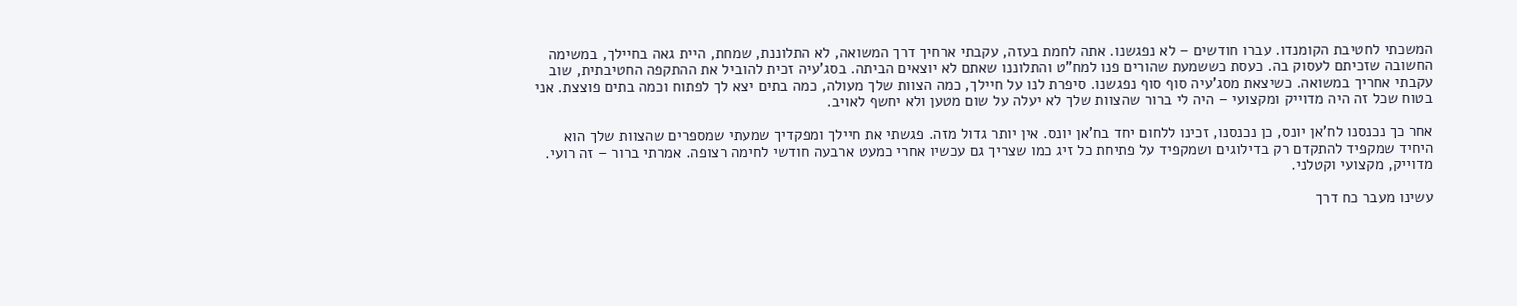המשכתי לחטיבת הקומנדו. עברו חודשים – לא נפגשנו. אתה לחמת בעזה, עקבתי ארחיך דרך המשואה, לא התלוננת, שמחת, היית גאה בחיילך, במשימה החשובה שזכיתם לעסוק בה. כעסת כששמעת שהורים פנו למח"ט והתלוננו שאתם לא יוצאים הביתה. בסג'עיה זכית להוביל את ההתקפה החטיבתית, שוב עקבתי אחריך במשואה. כשיצאת מסג'עיה סוף סוף נפגשנו. סיפרת לנו על חיילך, כמה הצוות שלך מעולה, כמה בתים יצא לך לפתוח וכמה בתים פוצצת. אני בטוח שכל זה היה מדוייק ומקצועי – היה לי ברור שהצוות שלך לא יעלה על שום מטען ולא יחשף לאויב.

אחר כך נכנסנו לח'אן יונס, כן נכנסנו, זכינו ללחום יחד בח'אן יונס. אין יותר גדול מזה. פגשתי את חיילך ומפקדיך שמעתי שמספרים שהצוות שלך הוא היחיד שמקפיד להתקדם רק בדילוגים ושמקפיד על פתיחת כל זיג כמו שצריך גם עכשיו אחרי כמעט ארבעה חודשי לחימה רצופה. אמרתי ברור – זה רועי. מדוייק, מקצועי וקטלני.

עשינו מעבר כח דרך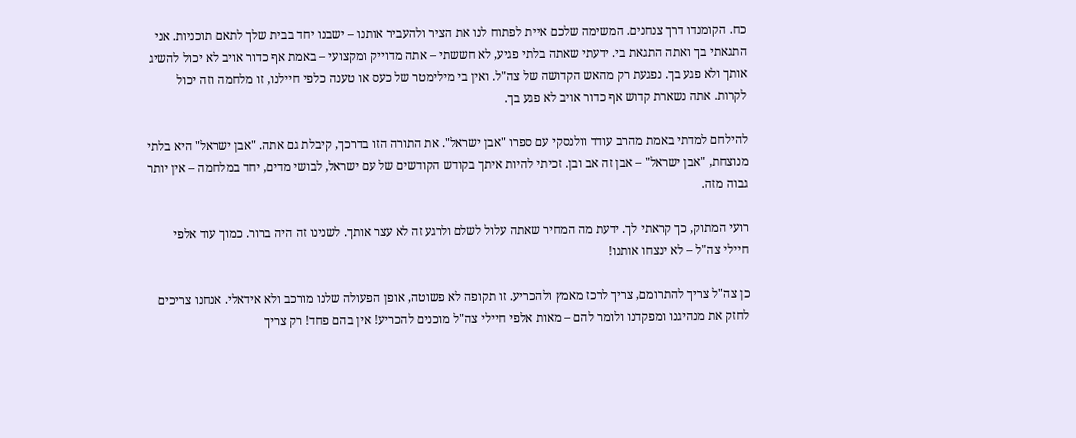כח. הקומנדו דרך צנחנים. המשימה שלכם איית לפתוח לנו את הציר ולהעביר אותנו – ישבנו יחד בבית שלך לתאם תוכניות. אני התגאתי בך ואתה התגאת בי. ידעתי שאתה בלתי פגיע, לא חששתי – אתה מדוייק ומקצועי – באמת אף כדור אויב לא יכול להשיג אותך ולא פגע בך. נפגעת רק מהאש הקדושה של צה"ל. ואין בי מילימטר של כעס או טענה כלפי חיילנו, זו מלחמה וזה יכול לקרות. אתה נשארת קדוש אף כדור אויב לא פגע בך.

להילחם למדתי באמת מהרב עודד וולנסקי עם ספרו "אבן ישראל". את התורה הזו בדרכך, קיבלת גם אתה. "אבן ישראל" היא בלתי מנוצחת, "אבן ישראל" – אבן זה אב ובן. זכיתי להיות איתך בקודש הקודשים של עם ישראל, לבושי מדים, יחד במלחמה – אין יותר גבוה מזה.

רועי המתוק, כך קראתי לך. ידעת מה המחיר שאתה עלול לשלם ולרגע זה לא עצר אותך. לשנינו זה היה ברור. כמוך עוד אלפי חיילי צה"ל – לא ינצחו אותנו!

כן צה"ל צריך להתרומם, צריך לרכז מאמץ ולהכריע. זו תקופה לא פשוטה, אופן הפעולה שלנו מורכב ולא אידאלי. אנחנו צריכים לחזק את מנהיגנו ומפקדנו ולומר להם – מאות אלפי חיילי צה"ל מוכנים להכריע! אין בהם פחד! רק צריך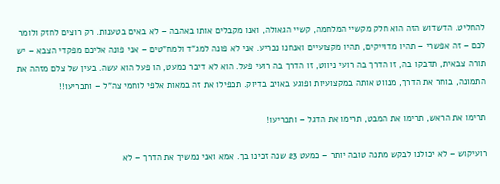להחליט. הדשדוש הזה הוא חלק מקשיי המלחמה, קשיי הגאולה, ואנו מקבלים אותו באהבה – לא באים בטענות. רק רוצים לחזק ולומר לכם – זה אפשרי – תהיו מדוייקים, תהיו מקצועיים ואנחנו נכריע. אני לא פונה למג"ד ולמח"טים – אני פונה אליכם מפקדי הצבא – יש תורה צבאית, תדבקו בה, זו הדרך בה רועי ניווט, זו הדרך בה רועי פעל. הוא לא דיבר כמעט, הו פעל הוא עשה. בעין של צלם מזהה את התמונה, בוחר את הדרך, מנווט אותה במקצועיות ופוגע באויב בדיוק. תכפילו את זה במאות אלפי לוחמי צה"ל – ותכריעו!!

תרימו את הראש, תרימו את המבט, תרימו את הדגל – ותכריעו!

רועיקוש – לא יכולנו לבקש מתנה טובה יותר – כמעט 23 שנה זכינו בך. אמא ואני נמשיך את הדרך – לא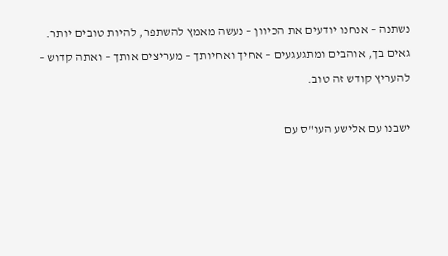נשתנה – אנחנו יודעים את הכיוון – נעשה מאמץ להשתפר, להיות טובים יותר. גאים בך, אוהבים ומתגעגעים – אחיך ואחיותך – מעריצים אותך – ואתה קדוש – להעריץ קודש זה טוב.

ישבנו עם אלישע העו"ס עם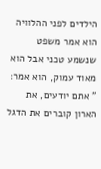הילדים לפני ההלוויה הוא אמר משפט שנשמע טכני אבל הוא מאוד עמוק, הוא אמר: " אתם יודעים, את הארון קוברים את הדגל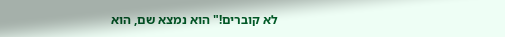לא קוברים!" הוא נמצא שם, הוא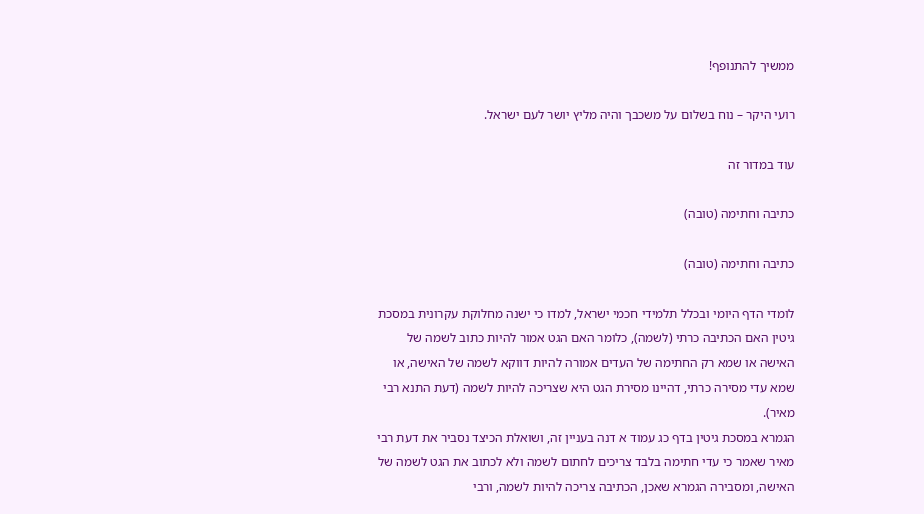ממשיך להתנופף!

רועי היקר – נוח בשלום על משכבך והיה מליץ יושר לעם ישראל.

עוד במדור זה

כתיבה וחתימה (טובה)

כתיבה וחתימה (טובה)

לומדי הדף היומי ובכלל תלמידי חכמי ישראל, למדו כי ישנה מחלוקת עקרונית במסכת גיטין האם הכתיבה כרתי (לשמה), כלומר האם הגט אמור להיות כתוב לשמה של האישה או שמא רק החתימה של העדים אמורה להיות דווקא לשמה של האישה, או שמא עדי מסירה כרתי, דהיינו מסירת הגט היא שצריכה להיות לשמה (דעת התנא רבי מאיר).
הגמרא במסכת גיטין בדף כג עמוד א דנה בעניין זה, ושואלת הכיצד נסביר את דעת רבי מאיר שאמר כי עדי חתימה בלבד צריכים לחתום לשמה ולא לכתוב את הגט לשמה של האישה, ומסבירה הגמרא שאכן, הכתיבה צריכה להיות לשמה, ורבי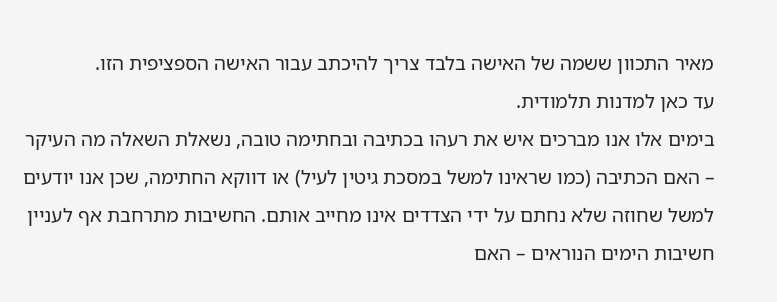מאיר התכוון ששמה של האישה בלבד צריך להיכתב עבור האישה הספציפית הזו.
עד כאן למדנות תלמודית.
בימים אלו אנו מברכים איש את רעהו בכתיבה ובחתימה טובה, נשאלת השאלה מה העיקר – האם הכתיבה (כמו שראינו למשל במסכת גיטין לעיל) או דווקא החתימה, שכן אנו יודעים למשל שחוזה שלא נחתם על ידי הצדדים אינו מחייב אותם. החשיבות מתרחבת אף לעניין חשיבות הימים הנוראים – האם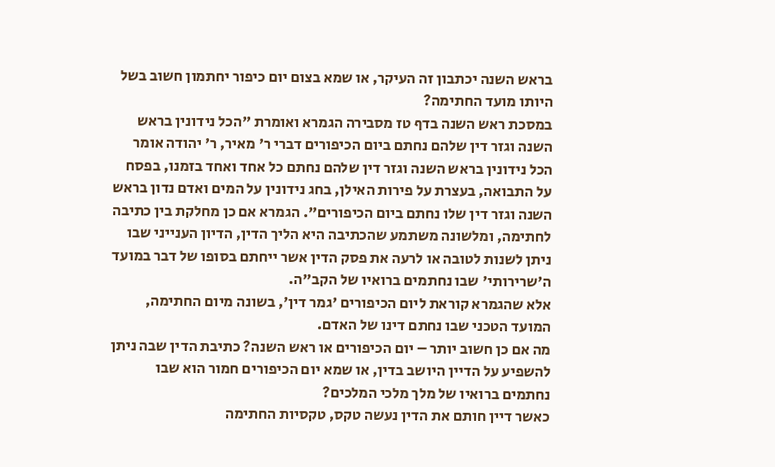בראש השנה יכתבון זה העיקר, או שמא בצום יום כיפור יחתמון חשוב בשל היותו מועד החתימה?
במסכת ראש השנה בדף טז מסבירה הגמרא ואומרת "הכל נידונין בראש השנה וגזר דין שלהם נחתם ביום הכיפורים דברי ר' מאיר, ר' יהודה אומר הכל נידונין בראש השנה וגזר דין שלהם נחתם כל אחד ואחד בזמנו, בפסח על התבואה, בעצרת על פירות האילן, בחג נידונין על המים ואדם נדון בראש השנה וגזר דין שלו נחתם ביום הכיפורים". הגמרא אם כן מחלקת בין כתיבה לחתימה, ומלשונה משתמע שהכתיבה היא הליך הדין, הדיון הענייני שבו ניתן לשנות לטובה או לרעה את פסק הדין אשר ייחתם בסופו של דבר במועד ה'שרירותי' שבו נחתמים ברואיו של הקב"ה.
אלא שהגמרא קוראת ליום הכיפורים 'גמר דין', בשונה מיום החתימה, המועד הטכני שבו נחתם דינו של האדם.
מה אם כן חשוב יותר – יום הכיפורים או ראש השנה? כתיבת הדין שבה ניתן להשפיע על הדיין היושב בדין, או שמא יום הכיפורים חמור הוא שבו נחתמים ברואיו של מלך מלכי המלכים?
כאשר דיין חותם את הדין נעשה טקס, טקסיות החתימה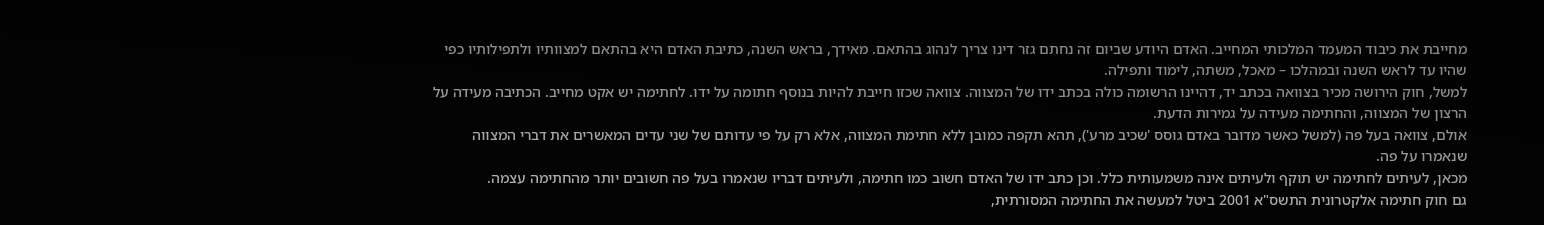מחייבת את כיבוד המעמד המלכותי המחייב. האדם היודע שביום זה נחתם גזר דינו צריך לנהוג בהתאם. מאידך, בראש השנה, כתיבת האדם היא בהתאם למצוותיו ולתפילותיו כפי שהיו עד לראש השנה ובמהלכו – מאכל, משתה, לימוד ותפילה.
למשל, חוק הירושה מכיר בצוואה בכתב יד, דהיינו הרשומה כולה בכתב ידו של המצווה. צוואה שכזו חייבת להיות בנוסף חתומה על ידו. לחתימה יש אקט מחייב. הכתיבה מעידה על הרצון של המצווה, והחתימה מעידה על גמירות הדעת.
אולם, צוואה בעל פה (למשל כאשר מדובר באדם גוסס 'שכיב מרע'), תהא תקפה כמובן ללא חתימת המצווה, אלא רק על פי עדותם של שני עדים המאשרים את דברי המצווה שנאמרו על פה.
מכאן, לעיתים לחתימה יש תוקף ולעיתים אינה משמעותית כלל. וכן כתב ידו של האדם חשוב כמו חתימה, ולעיתים דבריו שנאמרו בעל פה חשובים יותר מהחתימה עצמה.
גם חוק חתימה אלקטרונית התשס"א 2001 ביטל למעשה את החתימה המסורתית,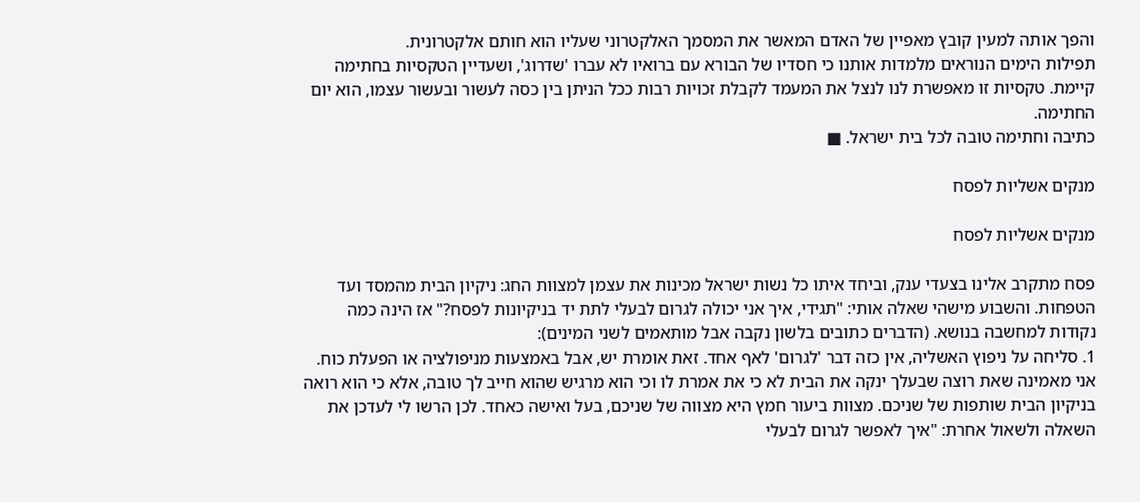והפך אותה למעין קובץ מאפיין של האדם המאשר את המסמך האלקטרוני שעליו הוא חותם אלקטרונית.
תפילות הימים הנוראים מלמדות אותנו כי חסדיו של הבורא עם ברואיו לא עברו 'שדרוג', ושעדיין הטקסיות בחתימה קיימת. טקסיות זו מאפשרת לנו לנצל את המעמד לקבלת זכויות רבות ככל הניתן בין כסה לעשור ובעשור עצמו, הוא יום החתימה.
כתיבה וחתימה טובה לכל בית ישראל. ■

מנקים אשליות לפסח

מנקים אשליות לפסח

פסח מתקרב אלינו בצעדי ענק, וביחד איתו כל נשות ישראל מכינות את עצמן למצוות החג: ניקיון הבית מהמסד ועד הטפחות. והשבוע מישהי שאלה אותי: "תגידי, איך אני יכולה לגרום לבעלי לתת יד בניקיונות לפסח?" אז הינה כמה נקודות למחשבה בנושא. (הדברים כתובים בלשון נקבה אבל מותאמים לשני המינים):
1. סליחה על ניפוץ האשליה, אין כזה דבר 'לגרום' לאף אחד. זאת אומרת יש, אבל באמצעות מניפולציה או הפעלת כוח. אני מאמינה שאת רוצה שבעלך ינקה את הבית לא כי את אמרת לו וכי הוא מרגיש שהוא חייב לך טובה, אלא כי הוא רואה בניקיון הבית שותפות של שניכם. מצוות ביעור חמץ היא מצווה של שניכם, בעל ואישה כאחד. לכן הרשו לי לעדכן את השאלה ולשאול אחרת: "איך לאפשר לגרום לבעלי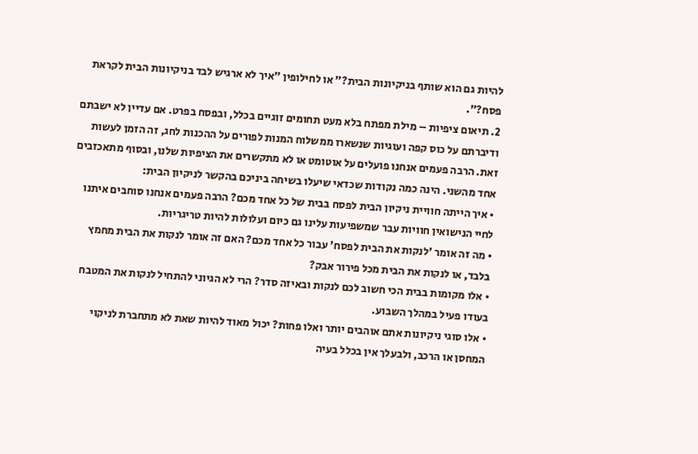להיות גם הוא שותף בניקיונות הבית?" או לחילופין "איך לא ארגיש לבד בניקיונות הבית לקראת פסח?".
2. תיאום ציפיות – מילת מפתח בלא מעט תחומים זוגיים בכלל, ובפסח בפרט. אם עדיין לא ישבתם ודיברתם על כוס קפה ועוגיות שנשארו ממשלוח המנות לפורים על ההכנות לחג, זה הזמן לעשות זאת. הרבה פעמים אנחנו פועלים על אוטומט או לא מתקשרים את הציפיות שלנו, ובסוף מתאכזבים אחד מהשני. הינה כמה נקודות שכדאי שיעלו בשיחה ביניכם בהקשר לניקיון הבית:
• איך הייתה חוויית ניקיון הבית לפסח בבית של כל אחד מכם? הרבה פעמים אנחנו סוחבים איתנו לחיי הנישואין חוויות עבר שמשפיעות עלינו גם כיום ועלולות להיות טריגריות.
• מה זה אומר 'לנקות את הבית לפסח' עבור כל אחד מכם? האם זה אומר לנקות את הבית מחמץ בלבד, או לנקות את הבית מכל פירור אבק?
• אלו מקומות בבית הכי חשוב לכם לנקות ובאיזה סדר? הרי לא הגיוני להתחיל לנקות את המטבח בעודו פעיל במהלך השבוע.
• אלו סוגי ניקיונות אתם אוהבים יותר ואלו פחות? יכול מאוד להיות שאת לא מתחברת לניקוי המחסן או הרכב, ולבעלך אין בכלל בעיה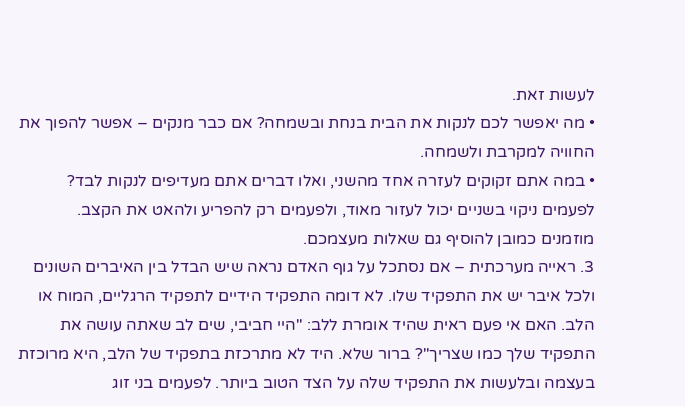לעשות זאת.
• מה יאפשר לכם לנקות את הבית בנחת ובשמחה? אם כבר מנקים – אפשר להפוך את החוויה למקרבת ולשמחה.
• במה אתם זקוקים לעזרה אחד מהשני, ואלו דברים אתם מעדיפים לנקות לבד? לפעמים ניקוי בשניים יכול לעזור מאוד, ולפעמים רק להפריע ולהאט את הקצב.
מוזמנים כמובן להוסיף גם שאלות מעצמכם.
3. ראייה מערכתית – אם נסתכל על גוף האדם נראה שיש הבדל בין האיברים השונים ולכל איבר יש את התפקיד שלו. לא דומה התפקיד הידיים לתפקיד הרגליים, המוח או הלב. האם אי פעם ראית שהיד אומרת ללב: "היי חביבי, שים לב שאתה עושה את התפקיד שלך כמו שצריך"? ברור שלא. היד לא מתרכזת בתפקיד של הלב, היא מרוכזת בעצמה ובלעשות את התפקיד שלה על הצד הטוב ביותר. לפעמים בני זוג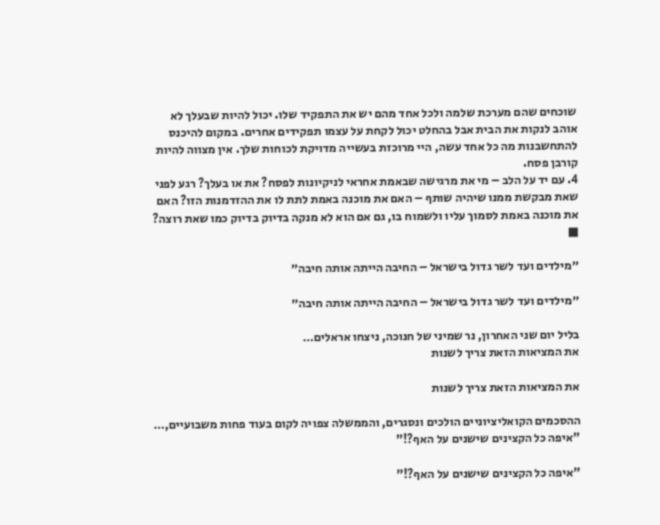שוכחים שהם מערכת שלמה ולכל אחד מהם יש את התפקיד שלו. יכול להיות שבעלך לא אוהב לנקות את הבית אבל בהחלט יכול לקחת על עצמו תפקידים אחרים. במקום להיכנס להתחשבנות מה כל אחד עשה, היי מרוכזת בעשייה מדויקת לכוחות שלך. אין מצווה להיות קורבן פסח.
4. עם יד על הלב – מי את מרגישה שבאמת אחראי לניקיונות לפסח? את או בעלך? רגע לפני שאת מבקשת ממנו שיהיה שותף – האם את מוכנה באמת לתת לו את ההזדמנות הזו? האם את מוכנה באמת לסמוך עליו ולשמוח בו, גם אם הוא לא מנקה בדיוק בדיוק כמו שאת רוצה? ■

״מילדים ועד לשר גדול בישראל – החיבה הייתה אותה חיבה״

״מילדים ועד לשר גדול בישראל – החיבה הייתה אותה חיבה״

בליל יום שני האחרון, נר שמיני של חנוכה, ניצחו אראלים…
את המציאות הזאת צריך לשנות

את המציאות הזאת צריך לשנות

ההסכמים הקואליציוניים הולכים ונסגרים, והממשלה צפויה לקום בעוד פחות משבועיים,…
"איפה כל הקצינים שישנים על האף?!"

"איפה כל הקצינים שישנים על האף?!"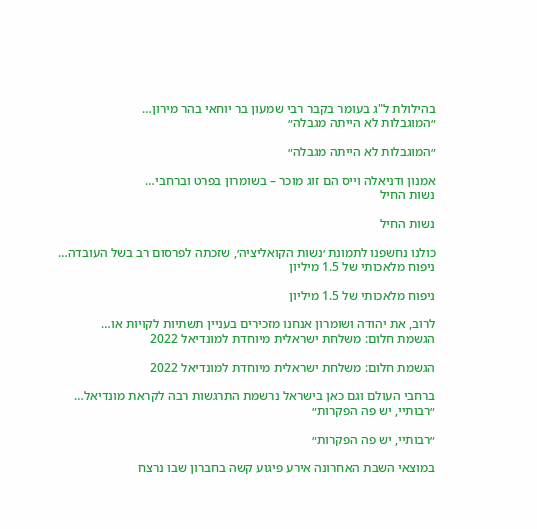בהילולת ל"ג בעומר בקבר רבי שמעון בר יוחאי בהר מירון…
״המוגבלות לא הייתה מגבלה״

״המוגבלות לא הייתה מגבלה״

אמנון ודניאלה וייס הם זוג מוכר – בשומרון בפרט וברחבי…
נשות החיל

נשות החיל

כולנו נחשפנו לתמונת ׳נשות הקואליציה׳, שזכתה לפרסום רב בשל העובדה…
ניפוח מלאכותי של 1.5 מיליון

ניפוח מלאכותי של 1.5 מיליון

לרוב, את יהודה ושומרון אנחנו מזכירים בעניין תשתיות לקויות או…
הגשמת חלום: משלחת ישראלית מיוחדת למונדיאל 2022

הגשמת חלום: משלחת ישראלית מיוחדת למונדיאל 2022

ברחבי העולם וגם כאן בישראל נרשמת התרגשות רבה לקראת מונדיאל…
״רבותיי, יש פה הפקרות״

״רבותיי, יש פה הפקרות״

במוצאי השבת האחרונה אירע פיגוע קשה בחברון שבו נרצח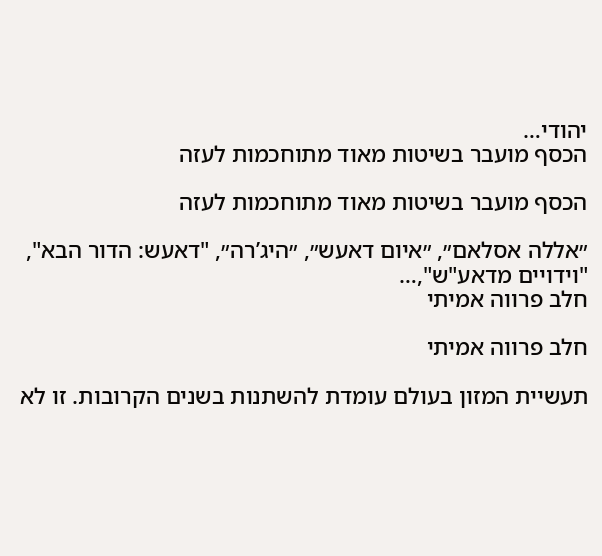יהודי…
הכסף מועבר בשיטות מאוד מתוחכמות לעזה

הכסף מועבר בשיטות מאוד מתוחכמות לעזה

״אללה אסלאם״, ״איום דאעש״, ״היג’רה״, "דאעש: הדור הבא", "וידויים מדאע"ש",…
חלב פרווה אמיתי

חלב פרווה אמיתי

תעשיית המזון בעולם עומדת להשתנות בשנים הקרובות. זו לא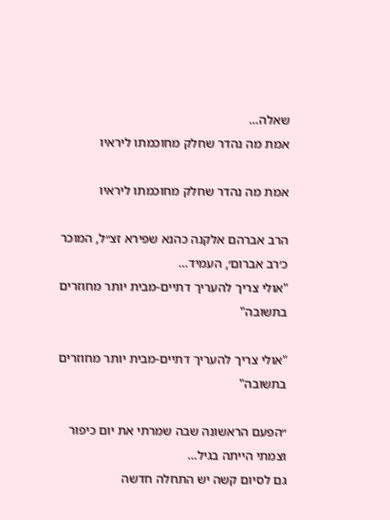שאלה…
אמת מה נהדר שחלק מחוכמתו ליראיו

אמת מה נהדר שחלק מחוכמתו ליראיו

הרב אברהם אלקנה כהנא שפירא זצ״ל, המוכר כ׳רב אברום׳, העמיד…
"אולי צריך להעריך דתיים-מבית יותר מחוזרים בתשובה"

"אולי צריך להעריך דתיים-מבית יותר מחוזרים בתשובה"

״הפעם הראשונה שבה שמרתי את יום כיפור וצמתי הייתה בגיל…
גם לסיום קשה יש התחלה חדשה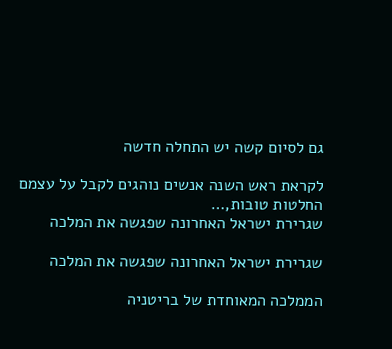גם לסיום קשה יש התחלה חדשה

לקראת ראש השנה אנשים נוהגים לקבל על עצמם החלטות טובות,…
שגרירת ישראל האחרונה שפגשה את המלכה

שגרירת ישראל האחרונה שפגשה את המלכה

הממלכה המאוחדת של בריטניה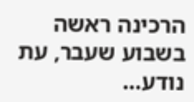הרכינה ראשה בשבוע שעבר, עת נודע…